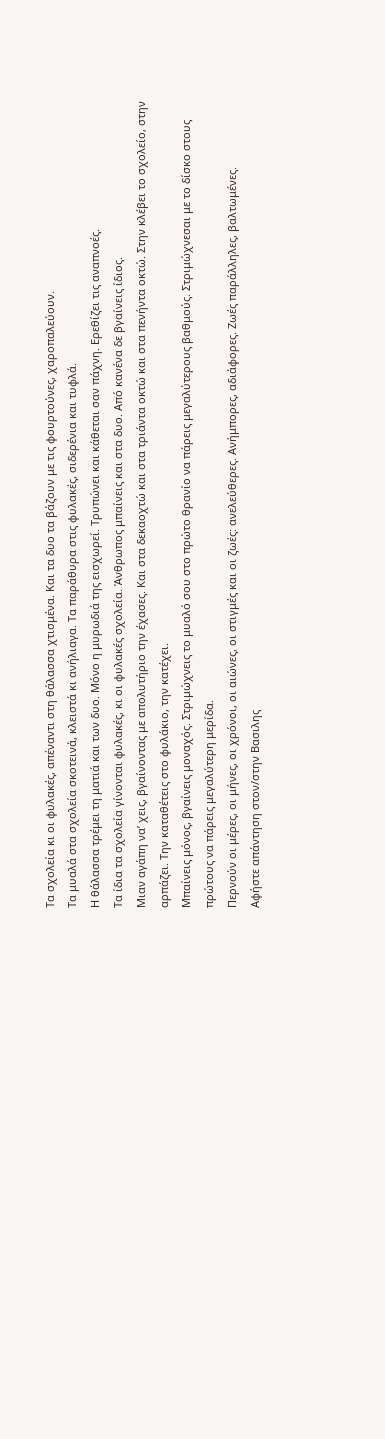Τα σχολεία κι οι φυλακές, απέναντι στη θάλασσα χτισμένα. Και τα δυο τα βάζουν με τις φουρτούνες, χαροπαλεύουν.
Τα μυαλά στα σχολεία σκοτεινά, κλειστά κι ανήλιαγα. Τα παράθυρα στις φυλακές, σιδερένια και τυφλά.
Η θάλασσα τρέμει τη ματιά και των δυο. Μόνο η μυρωδιά της εισχωρεί. Τρυπώνει και κάθεται σαν πάχνη. Ερεθίζει τις αναπνοές.
Τα ίδια τα σχολεία γίνονται φυλακές, κι οι φυλακές σχολεία. Άνθρωπος μπαίνεις και στα δυο. Από κανένα δε βγαίνεις ίδιος.
Μιαν αγάπη να’ χεις, βγαίνοντας με απολυτήριο την έχασες. Και στα δεκαοχτώ και στα τριάντα οκτώ και στα πενήντα οκτώ. Στην κλέβει το σχολείο, στην αρπάζει. Την καταθέτεις στο φυλάκιο, την κατέχει.
Μπαίνεις μόνος, βγαίνεις μοναχός. Στριμώχνεις το μυαλό σου στο πρώτο θρανίο να πάρεις μεγαλύτερους βαθμούς. Στριμώχνεσαι με το δίσκο στους πρώτους να πάρεις μεγαλύτερη μερίδα.
Περνούν οι μέρες, οι μήνες, οι χρόνοι, οι αιώνες, οι στιγμές και οι ζωές: ανελεύθερες. Ανήμπορες, αδιάφορες. Ζωές παράλληλες, βαλτωμένες.
Αφήστε απάντηση στον/στην Βασιλης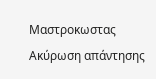Μαστροκωστας Ακύρωση απάντησης